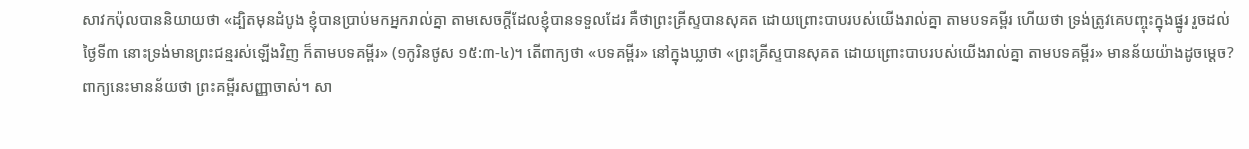សាវកប៉ុលបាននិយាយថា «ដ្បិតមុនដំបូង ខ្ញុំបានប្រាប់មកអ្នករាល់គ្នា តាមសេចក្តីដែលខ្ញុំបានទទួលដែរ គឺថាព្រះគ្រីស្ទបានសុគត ដោយព្រោះបាបរបស់យើងរាល់គ្នា តាមបទគម្ពីរ ហើយថា ទ្រង់ត្រូវគេបញ្ចុះក្នុងផ្នូរ រួចដល់ថ្ងៃទី៣ នោះទ្រង់មានព្រះជន្មរស់ឡើងវិញ ក៏តាមបទគម្ពីរ» (១កូរិនថូស ១៥:៣-៤)។ តើពាក្យថា «បទគម្ពីរ» នៅក្នុងឃ្លាថា «ព្រះគ្រីស្ទបានសុគត ដោយព្រោះបាបរបស់យើងរាល់គ្នា តាមបទគម្ពីរ» មានន័យយ៉ាងដូចម្តេច? ពាក្យនេះមានន័យថា ព្រះគម្ពីរសញ្ញាចាស់។ សា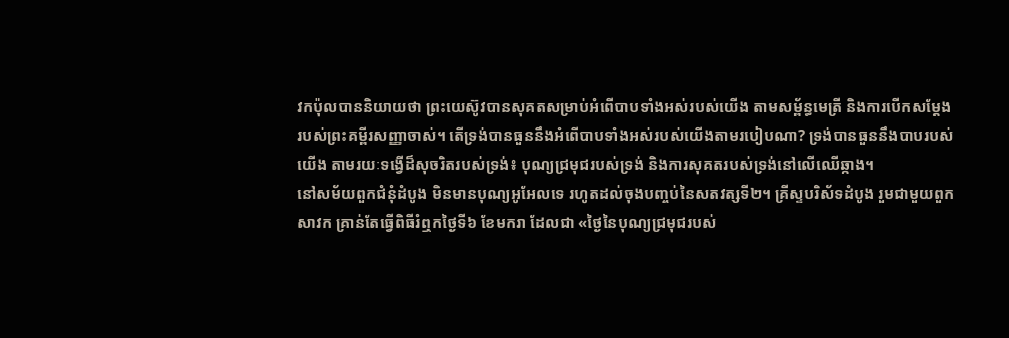វកប៉ុលបាននិយាយថា ព្រះយេស៊ូវបានសុគតសម្រាប់អំពើបាបទាំងអស់របស់យើង តាមសម្ព័ន្ធមេត្រី និងការបើកសម្តែងរបស់ព្រះគម្ពីរសញ្ញាចាស់។ តើទ្រង់បានធួននឹងអំពើបាបទាំងអស់របស់យើងតាមរបៀបណា? ទ្រង់បានធួននឹងបាបរបស់យើង តាមរយៈទង្វើដ៏សុចរិតរបស់ទ្រង់៖ បុណ្យជ្រមុជរបស់ទ្រង់ និងការសុគតរបស់ទ្រង់នៅលើឈើឆ្កាង។
នៅសម័យពួកជំនុំដំបូង មិនមានបុណ្យអូអែលទេ រហូតដល់ចុងបញ្ចប់នៃសតវត្សទី២។ គ្រីស្ទបរិស័ទដំបូង រួមជាមួយពួកសាវក គ្រាន់តែធ្វើពិធីរំឮកថ្ងៃទី៦ ខែមករា ដែលជា «ថ្ងៃនៃបុណ្យជ្រមុជរបស់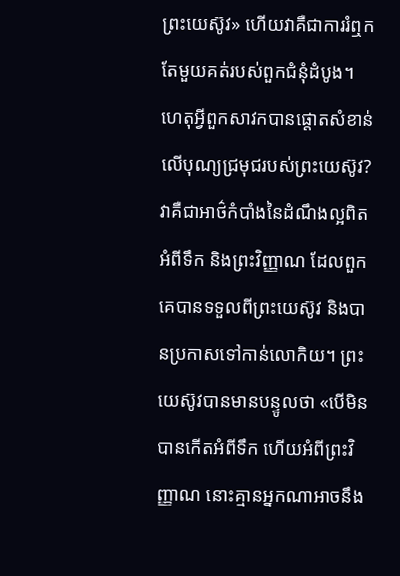ព្រះយេស៊ូវ» ហើយវាគឺជាការរំឮកតែមួយគត់របស់ពួកជំនុំដំបូង។
ហេតុអ្វីពួកសាវកបានផ្តោតសំខាន់លើបុណ្យជ្រមុជរបស់ព្រះយេស៊ូវ? វាគឺជាអាថ៌កំបាំងនៃដំណឹងល្អពិតអំពីទឹក និងព្រះវិញ្ញាណ ដែលពួកគេបានទទួលពីព្រះយេស៊ូវ និងបានប្រកាសទៅកាន់លោកិយ។ ព្រះយេស៊ូវបានមានបន្ទូលថា «បើមិនបានកើតអំពីទឹក ហើយអំពីព្រះវិញ្ញាណ នោះគ្មានអ្នកណាអាចនឹង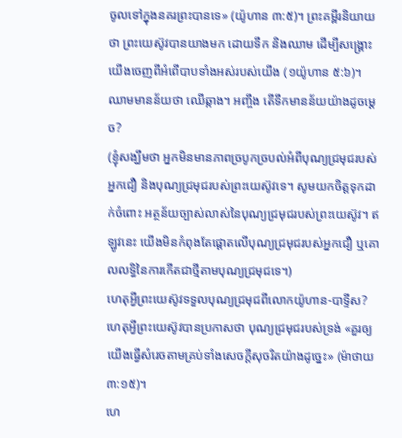ចូលទៅក្នុងនគរព្រះបានទេ» (យ៉ូហាន ៣:៥)។ ព្រះគម្ពីរនិយាយថា ព្រះយេស៊ូវបានយាងមក ដោយទឹក និងឈាម ដើម្បីសង្រ្គោះយើងចេញពីអំពើបាបទាំងអស់របស់យើង (១យ៉ូហាន ៥:៦)។ ឈាមមានន័យថា ឈើឆ្កាង។ អញ្ចឹង តើទឹកមានន័យយ៉ាងដូចម្តេច?
(ខ្ញុំសង្ឃឹមថា អ្នកមិនមានភាពច្របូកច្របល់អំពីបុណ្យជ្រមុជរបស់អ្នកជឿ និងបុណ្យជ្រមុជរបស់ព្រះយេស៊ូវទេ។ សូមយកចិត្តទុកដាក់ចំពោះ អត្ថន័យច្បាស់លាស់នៃបុណ្យជ្រមុជរបស់ព្រះយេស៊ូវ។ ឥឡូវនេះ យើងមិនកំពុងតែផ្តោតលើបុណ្យជ្រមុជរបស់អ្នកជឿ ឬគោលលទ្ធិនៃការកើតជាថ្មីតាមបុណ្យជ្រមុជទេ។)
ហេតុអ្វីព្រះយេស៊ូវទទួលបុណ្យជ្រមុជពីលោកយ៉ូហាន-បាទ្ទីស? ហេតុអ្វីព្រះយេស៊ូវបានប្រកាសថា បុណ្យជ្រមុជរបស់ទ្រង់ «គួរឲ្យយើងធ្វើសំរេចតាមគ្រប់ទាំងសេចក្តីសុចរិតយ៉ាងដូច្នេះ» (ម៉ាថាយ ៣:១៥)។
ហេ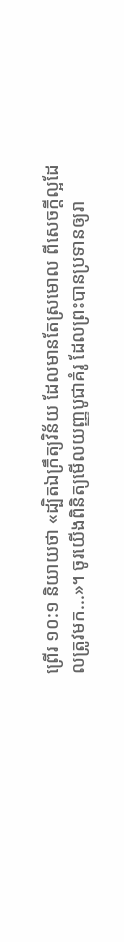ព្រើរ ១០:១ និយាយថា «ដ្បិតឯក្រឹត្យវិន័យ ដែលមានតែស្រមោល ពីសេចក្តីល្អដែលត្រូវមក...»។ ចូរយើងពិនិត្យមើលយញ្ញបូជាគំរូ ដែលព្រះបានប្រទានឲ្យរា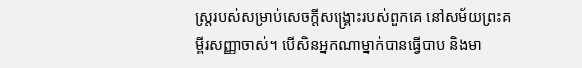ស្ត្ររបស់សម្រាប់សេចក្តីសង្រ្គោះរបស់ពួកគេ នៅសម័យព្រះគម្ពីរសញ្ញាចាស់។ បើសិនអ្នកណាម្នាក់បានធ្វើបាប និងមា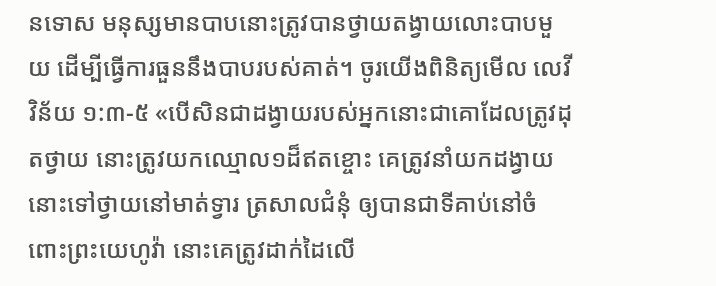នទោស មនុស្សមានបាបនោះត្រូវបានថ្វាយតង្វាយលោះបាបមួយ ដើម្បីធ្វើការធួននឹងបាបរបស់គាត់។ ចូរយើងពិនិត្យមើល លេវីវិន័យ ១:៣-៥ «បើសិនជាដង្វាយរបស់អ្នកនោះជាគោដែលត្រូវដុតថ្វាយ នោះត្រូវយកឈ្មោល១ដ៏ឥតខ្ចោះ គេត្រូវនាំយកដង្វាយនោះទៅថ្វាយនៅមាត់ទ្វារ ត្រសាលជំនុំ ឲ្យបានជាទីគាប់នៅចំពោះព្រះយេហូវ៉ា នោះគេត្រូវដាក់ដៃលើ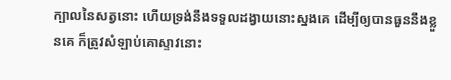ក្បាលនៃសត្វនោះ ហើយទ្រង់នឹងទទួលដង្វាយនោះស្នងគេ ដើម្បីឲ្យបានធួននឹងខ្លួនគេ ក៏ត្រូវសំឡាប់គោស្ទាវនោះ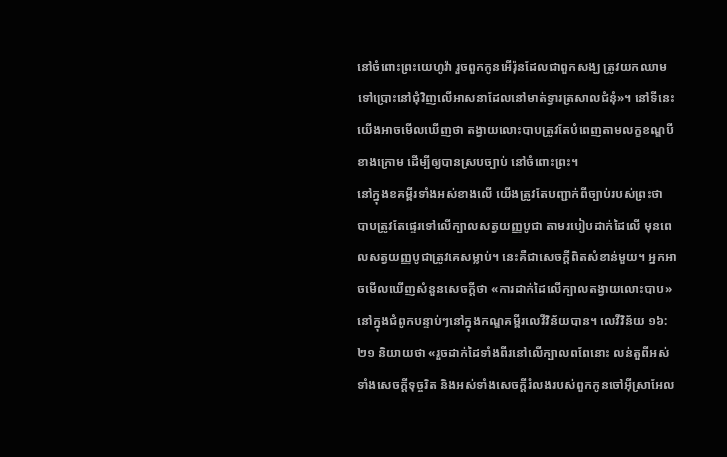នៅចំពោះព្រះយេហូវ៉ា រួចពួកកូនអើរ៉ុនដែលជាពួកសង្ឃ ត្រូវយកឈាមទៅប្រោះនៅជុំវិញលើអាសនាដែលនៅមាត់ទ្វារត្រសាលជំនុំ»។ នៅទីនេះ យើងអាចមើលឃើញថា តង្វាយលោះបាបត្រូវតែបំពេញតាមលក្ខខណ្ឌបីខាងក្រោម ដើម្បីឲ្យបានស្របច្បាប់ នៅចំពោះព្រះ។
នៅក្នុងខគម្ពីរទាំងអស់ខាងលើ យើងត្រូវតែបញ្ជាក់ពីច្បាប់របស់ព្រះថា បាបត្រូវតែផ្ទេរទៅលើក្បាលសត្វយញ្ញបូជា តាមរបៀបដាក់ដៃលើ មុនពេលសត្វយញ្ញបូជាត្រូវគេសម្លាប់។ នេះគឺជាសេចក្តីពិតសំខាន់មួយ។ អ្នកអាចមើលឃើញសំនួនសេចក្តីថា «ការដាក់ដៃលើក្បាលតង្វាយលោះបាប» នៅក្នុងជំពូកបន្ទាប់ៗនៅក្នុងកណ្ឌគម្ពីរលេវីវិន័យបាន។ លេវីវិន័យ ១៦:២១ និយាយថា «រួចដាក់ដៃទាំងពីរនៅលើក្បាលពពែនោះ លន់តួពីអស់ទាំងសេចក្តីទុច្ចរិត និងអស់ទាំងសេចក្តីរំលងរបស់ពួកកូនចៅអ៊ីស្រាអែល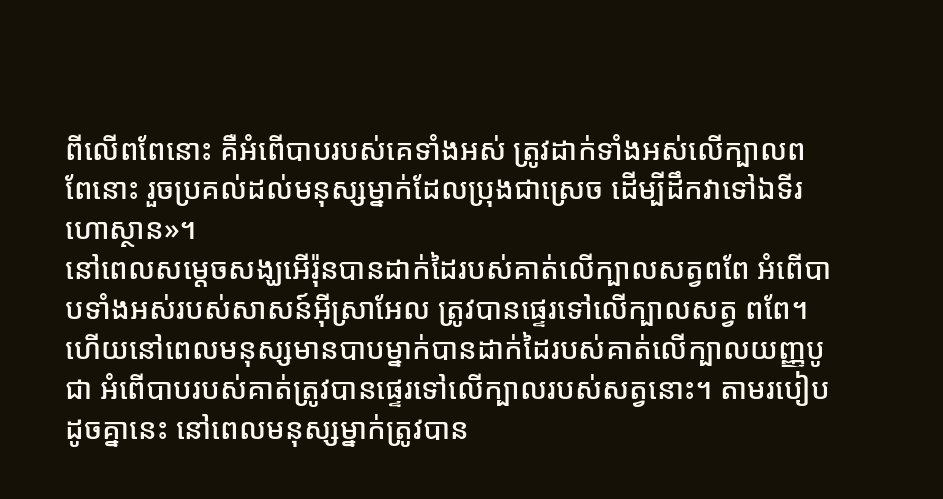ពីលើពពែនោះ គឺអំពើបាបរបស់គេទាំងអស់ ត្រូវដាក់ទាំងអស់លើក្បាលពពែនោះ រួចប្រគល់ដល់មនុស្សម្នាក់ដែលប្រុងជាស្រេច ដើម្បីដឹកវាទៅឯទីរហោស្ថាន»។
នៅពេលសម្តេចសង្ឃអើរ៉ុនបានដាក់ដៃរបស់គាត់លើក្បាលសត្វពពែ អំពើបាបទាំងអស់របស់សាសន៍អ៊ីស្រាអែល ត្រូវបានផ្ទេរទៅលើក្បាលសត្វ ពពែ។ ហើយនៅពេលមនុស្សមានបាបម្នាក់បានដាក់ដៃរបស់គាត់លើក្បាលយញ្ញបូជា អំពើបាបរបស់គាត់ត្រូវបានផ្ទេរទៅលើក្បាលរបស់សត្វនោះ។ តាមរបៀបដូចគ្នានេះ នៅពេលមនុស្សម្នាក់ត្រូវបាន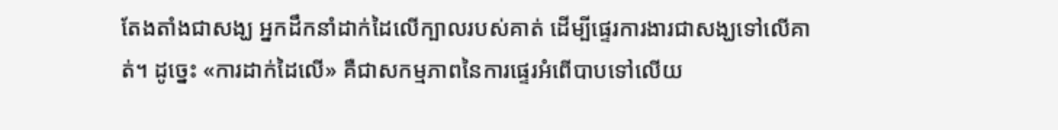តែងតាំងជាសង្ឃ អ្នកដឹកនាំដាក់ដៃលើក្បាលរបស់គាត់ ដើម្បីផ្ទេរការងារជាសង្ឃទៅលើគាត់។ ដូច្នេះ «ការដាក់ដៃលើ» គឺជាសកម្មភាពនៃការផ្ទេរអំពើបាបទៅលើយ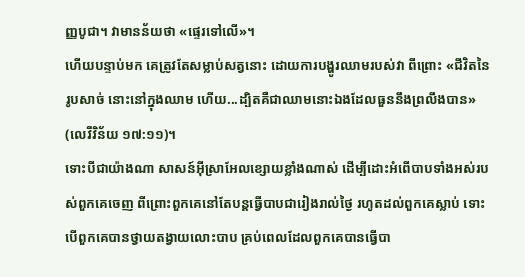ញ្ញបូជា។ វាមានន័យថា «ផ្ទេរទៅលើ»។
ហើយបន្ទាប់មក គេត្រូវតែសម្លាប់សត្វនោះ ដោយការបង្ហូរឈាមរបស់វា ពីព្រោះ «ជីវិតនៃរូបសាច់ នោះនៅក្នុងឈាម ហើយ...ដ្បិតគឺជាឈាមនោះឯងដែលធួននឹងព្រលឹងបាន» (លេវីវិន័យ ១៧:១១)។
ទោះបីជាយ៉ាងណា សាសន៍អ៊ីស្រាអែលខ្សោយខ្លាំងណាស់ ដើម្បីដោះអំពើបាបទាំងអស់របស់ពួកគេចេញ ពីព្រោះពួកគេនៅតែបន្តធ្វើបាបជារៀងរាល់ថ្ងៃ រហូតដល់ពួកគេស្លាប់ ទោះបើពួកគេបានថ្វាយតង្វាយលោះបាប គ្រប់ពេលដែលពួកគេបានធ្វើបា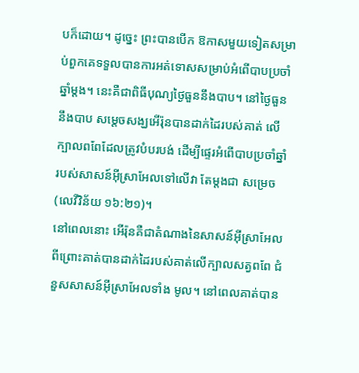បក៏ដោយ។ ដូច្នេះ ព្រះបានបើក ឱកាសមួយទៀតសម្រាប់ពួកគេទទួលបានការអត់ទោសសម្រាប់អំពើបាបប្រចាំឆ្នាំម្តង។ នេះគឺជាពិធីបុណ្យថ្ងៃធួននឹងបាប។ នៅថ្ងៃធួននឹងបាប សម្តេចសង្ឃអើរ៉ុនបានដាក់ដៃរបស់គាត់ លើក្បាលពពែដែលត្រូវបំបរបង់ ដើម្បីផ្ទេរអំពើបាបប្រចាំឆ្នាំរបស់សាសន៍អ៊ីស្រាអែលទៅលើវា តែម្តងជា សម្រេច (លេវីវិន័យ ១៦:២១)។
នៅពេលនោះ អើរ៉ុនគឺជាតំណាងនៃសាសន៍អ៊ីស្រាអែល ពីព្រោះគាត់បានដាក់ដៃរបស់គាត់លើក្បាលសត្វពពែ ជំនួសសាសន៍អ៊ីស្រាអែលទាំង មូល។ នៅពេលគាត់បាន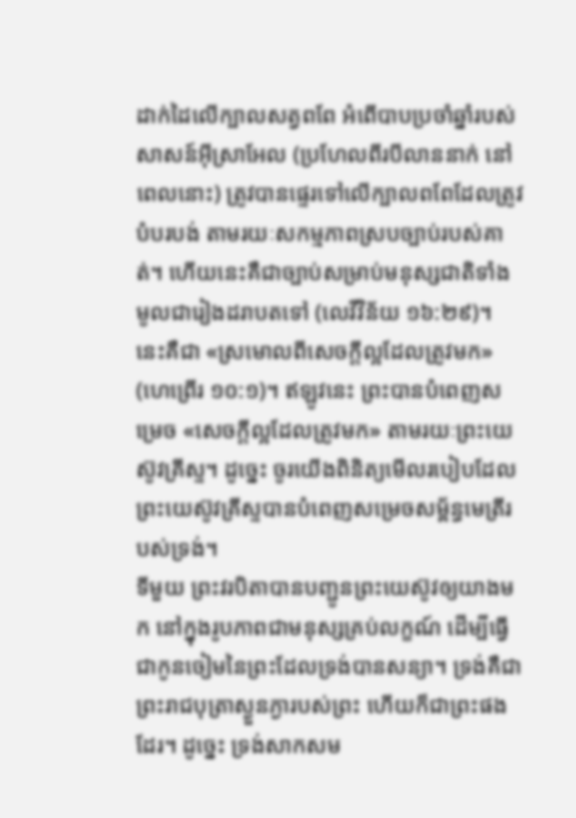ដាក់ដៃលើក្បាលសត្វពពែ អំពើបាបប្រចាំឆ្នាំរបស់សាសន៍អ៊ីស្រាអែល (ប្រហែលពីរបីលាននាក់ នៅពេលនោះ) ត្រូវបានផ្ទេរទៅលើក្បាលពពែដែលត្រូវបំបរបង់ តាមរយៈសកម្មភាពស្របច្បាប់របស់គាត់។ ហើយនេះគឺជាច្បាប់សម្រាប់មនុស្សជាតិទាំងមូលជារៀងដរាបតទៅ (លេវីវិន័យ ១៦:២៩)។
នេះគឺជា «ស្រមោលពីសេចក្តីល្អដែលត្រូវមក» (ហេព្រើរ ១០:១)។ ឥឡូវនេះ ព្រះបានបំពេញសម្រេច «សេចក្តីល្អដែលត្រូវមក» តាមរយៈព្រះយេស៊ូវគ្រីស្ទ។ ដូច្នេះ ចូរយើងពិនិត្យមើលរបៀបដែលព្រះយេស៊ូវគ្រីស្ទបានបំពេញសម្រេចសម័្ពន្ធមេត្រីរបស់ទ្រង់។
ទីមួយ ព្រះវរបិតាបានបញ្ជូនព្រះយេស៊ូវឲ្យយាងមក នៅក្នុងរូបភាពជាមនុស្សគ្រប់លក្ខណ៍ ដើម្បីធ្វើជាកូនចៀមនៃព្រះដែលទ្រង់បានសន្យា។ ទ្រង់គឺជាព្រះរាជបុត្រាស្ងួនភ្ងារបស់ព្រះ ហើយក៏ជាព្រះផងដែរ។ ដូច្នេះ ទ្រង់សាកសម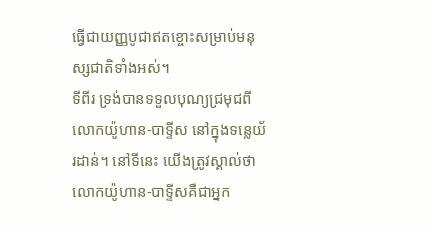ធ្វើជាយញ្ញបូជាឥតខ្ចោះសម្រាប់មនុស្សជាតិទាំងអស់។
ទីពីរ ទ្រង់បានទទួលបុណ្យជ្រមុជពីលោកយ៉ូហាន-បាទ្ទីស នៅក្នុងទន្លេយ័រដាន់។ នៅទីនេះ យើងត្រូវស្គាល់ថា លោកយ៉ូហាន-បាទ្ទីសគឺជាអ្នក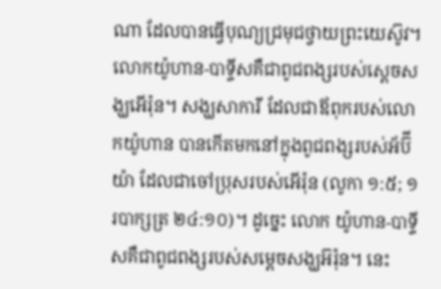ណា ដែលបានធ្វើបុណ្យជ្រមុជថ្វាយព្រះយេស៊ូវ។ លោកយ៉ូហាន-បាទ្ទីសគឺជាពូជពង្សរបស់ស្តេចសង្ឃអើរ៉ុន។ សង្ឃសាការី ដែលជាឪពុករបស់លោកយ៉ូហាន បានកើតមកនៅក្នុងពូជពង្សរបស់អ័ប៊ីយ៉ា ដែលជាចៅប្រុសរបស់អើរ៉ុន (លូកា ១:៥; ១របាក្សត្រ ២៤:១០)។ ដូច្នេះ លោក យ៉ូហាន-បាទ្ទីសគឺជាពូជពង្សរបស់សម្តេចសង្ឃអ៊រ៉ុន។ នេះ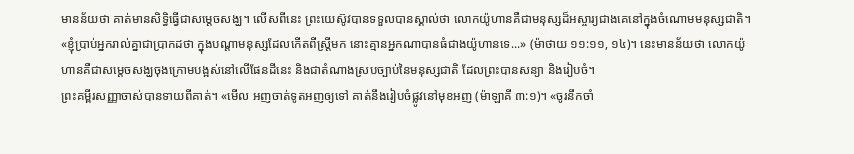មានន័យថា គាត់មានសិទ្ធិធ្វើជាសម្តេចសង្ឃ។ លើសពីនេះ ព្រះយេស៊ូវបានទទួលបានស្គាល់ថា លោកយ៉ូហានគឺជាមនុស្សដ៏អស្ចារ្យជាងគេនៅក្នុងចំណោមមនុស្សជាតិ។ «ខ្ញុំប្រាប់អ្នករាល់គ្នាជាប្រាកដថា ក្នុងបណ្តាមនុស្សដែលកើតពីស្ត្រីមក នោះគ្មានអ្នកណាបានធំជាងយ៉ូហានទេ...» (ម៉ាថាយ ១១:១១, ១៤)។ នេះមានន័យថា លោកយ៉ូហានគឺជាសម្តេចសង្ឃចុងក្រោមបង្អស់នៅលើផែនដីនេះ និងជាតំណាងស្របច្បាប់នៃមនុស្សជាតិ ដែលព្រះបានសន្យា និងរៀបចំ។
ព្រះគម្ពីរសញ្ញាចាស់បានទាយពីគាត់។ «មើល អញចាត់ទូតអញឲ្យទៅ គាត់នឹងរៀបចំផ្លូវនៅមុខអញ (ម៉ាឡាគី ៣:១)។ «ចូរនឹកចាំ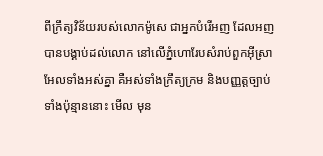ពីក្រឹត្យវិន័យរបស់លោកម៉ូសេ ជាអ្នកបំរើអញ ដែលអញបានបង្គាប់ដល់លោក នៅលើភ្នំហោរែបសំរាប់ពួកអ៊ីស្រាអែលទាំងអស់គ្នា គឺអស់ទាំងក្រឹត្យក្រម និងបញ្ញត្តច្បាប់ទាំងប៉ុន្មាននោះ មើល មុន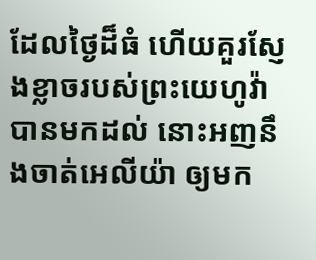ដែលថ្ងៃដ៏ធំ ហើយគួរស្ញែងខ្លាចរបស់ព្រះយេហូវ៉ាបានមកដល់ នោះអញនឹងចាត់អេលីយ៉ា ឲ្យមក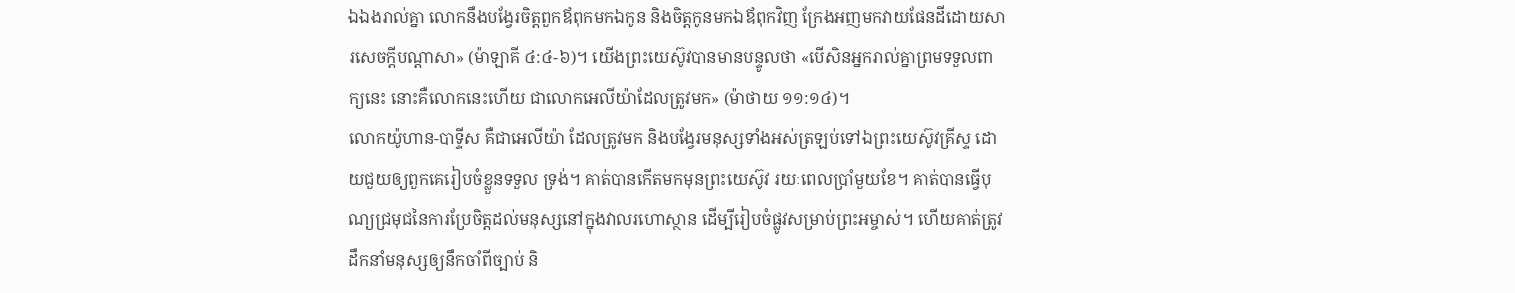ឯឯងរាល់គ្នា លោកនឹងបង្វែរចិត្តពួកឪពុកមកឯកូន និងចិត្តកូនមកឯឪពុកវិញ ក្រែងអញមកវាយផែនដីដោយសារសេចក្តីបណ្តាសា» (ម៉ាឡាគី ៤:៤-៦)។ យើងព្រះយេស៊ូវបានមានបន្ទូលថា «បើសិនអ្នករាល់គ្នាព្រមទទួលពាក្យនេះ នោះគឺលោកនេះហើយ ជាលោកអេលីយ៉ាដែលត្រូវមក» (ម៉ាថាយ ១១:១៤)។
លោកយ៉ូហាន-បាទ្ទីស គឺជាអេលីយ៉ា ដែលត្រូវមក និងបង្វែរមនុស្សទាំងអស់ត្រឡប់ទៅឯព្រះយេស៊ូវគ្រីស្ទ ដោយជួយឲ្យពួកគេរៀបចំខ្លួនទទួល ទ្រង់។ គាត់បានកើតមកមុនព្រះយេស៊ូវ រយៈពេលប្រាំមួយខែ។ គាត់បានធ្វើបុណ្យជ្រមុជនៃការប្រែចិត្តដល់មនុស្សនៅក្នុងវាលរហោស្ថាន ដើម្បីរៀបចំផ្លូវសម្រាប់ព្រះអម្ចាស់។ ហើយគាត់ត្រូវដឹកនាំមនុស្សឲ្យនឹកចាំពីច្បាប់ និ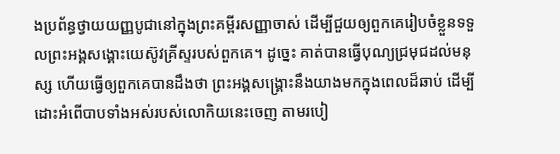ងប្រព័ន្ធថ្វាយយញ្ញបូជានៅក្នុងព្រះគម្ពីរសញ្ញាចាស់ ដើម្បីជួយឲ្យពួកគេរៀបចំខ្លួនទទួលព្រះអង្គសង្គោះយេស៊ូវគ្រីស្ទរបស់ពួកគេ។ ដូច្នេះ គាត់បានធ្វើបុណ្យជ្រមុជដល់មនុស្ស ហើយធ្វើឲ្យពួកគេបានដឹងថា ព្រះអង្គសង្រ្គោះនឹងយាងមកក្នុងពេលដ៏ឆាប់ ដើម្បីដោះអំពើបាបទាំងអស់របស់លោកិយនេះចេញ តាមរបៀ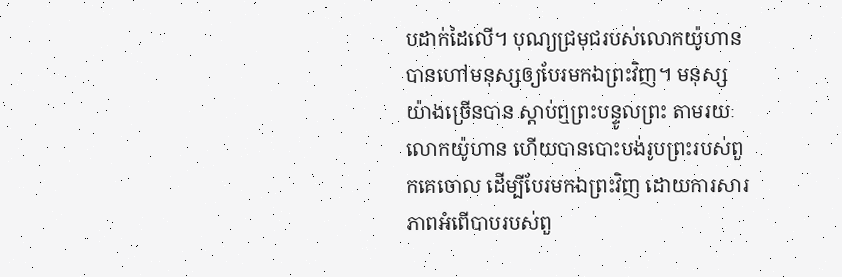បដាក់ដៃលើ។ បុណ្យជ្រមុជរបស់លោកយ៉ូហានបានហៅមនុស្សឲ្យបែរមកឯព្រះវិញ។ មនុស្សយ៉ាងច្រើនបាន ស្តាប់ឮព្រះបន្ទូលព្រះ តាមរយៈលោកយ៉ូហាន ហើយបានបោះបង់រូបព្រះរបស់ពួកគេចោល ដើម្បីបែរមកឯព្រះវិញ ដោយការសារភាពអំពើបាបរបស់ពួ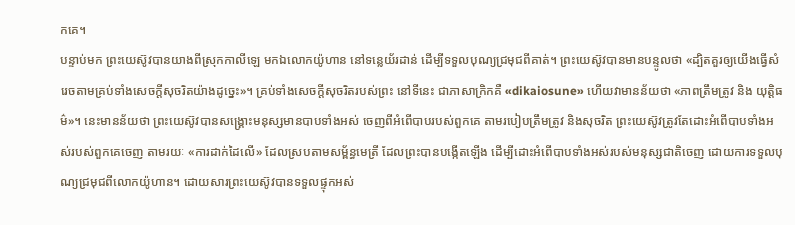កគេ។
បន្ទាប់មក ព្រះយេស៊ូវបានយាងពីស្រុកកាលីឡេ មកឯលោកយ៉ូហាន នៅទន្លេយ័រដាន់ ដើម្បីទទួលបុណ្យជ្រមុជពីគាត់។ ព្រះយេស៊ូវបានមានបន្ទូលថា «ដ្បិតគួរឲ្យយើងធ្វើសំរេចតាមគ្រប់ទាំងសេចក្តីសុចរិតយ៉ាងដូច្នេះ»។ គ្រប់ទាំងសេចក្តីសុចរិតរបស់ព្រះ នៅទីនេះ ជាភាសាក្រិកគឺ «dikaiosune» ហើយវាមានន័យថា «ភាពត្រឹមត្រូវ និង យុត្តិធម៌»។ នេះមានន័យថា ព្រះយេស៊ូវបានសង្រ្គោះមនុស្សមានបាបទាំងអស់ ចេញពីអំពើបាបរបស់ពួកគេ តាមរបៀបត្រឹមត្រូវ និងសុចរិត ព្រះយេស៊ូវត្រូវតែដោះអំពើបាបទាំងអស់របស់ពួកគេចេញ តាមរយៈ «ការដាក់ដៃលើ» ដែលស្របតាមសម្ព័ន្ធមេត្រី ដែលព្រះបានបង្កើតឡើង ដើម្បីដោះអំពើបាបទាំងអស់របស់មនុស្សជាតិចេញ ដោយការទទួលបុណ្យជ្រមុជពីលោកយ៉ូហាន។ ដោយសារព្រះយេស៊ូវបានទទួលផ្ទុកអស់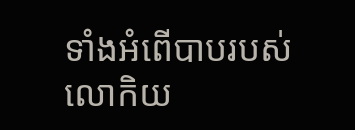ទាំងអំពើបាបរបស់លោកិយ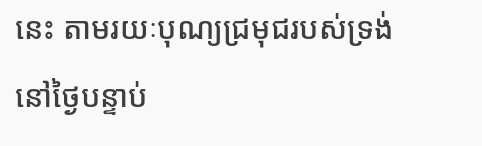នេះ តាមរយៈបុណ្យជ្រមុជរបស់ទ្រង់ នៅថ្ងៃបន្ទាប់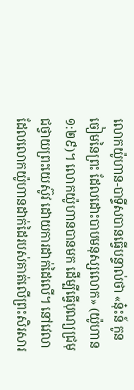លោកយ៉ូហាន-បាទ្ទីសបានធ្វើបន្ទាល់ថា «នុ៎ះន៍ កូនចៀមនៃព្រះ ដែលដោះបាបមនុស្សលោក» (យ៉ូហាន ១:២៩)។ លោកយ៉ូហានបានមក ដើម្បីធ្វើបុណ្យជ្រមុជថ្វាយព្រះយេស៊ូវ ដោយការដាក់ដៃលើ។ នៅវេលាដែលលោកយ៉ូហានដាក់ដៃរបស់គាត់លើព្រះសិរសារ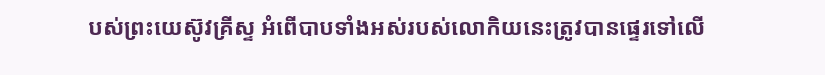បស់ព្រះយេស៊ូវគ្រីស្ទ អំពើបាបទាំងអស់របស់លោកិយនេះត្រូវបានផ្ទេរទៅលើ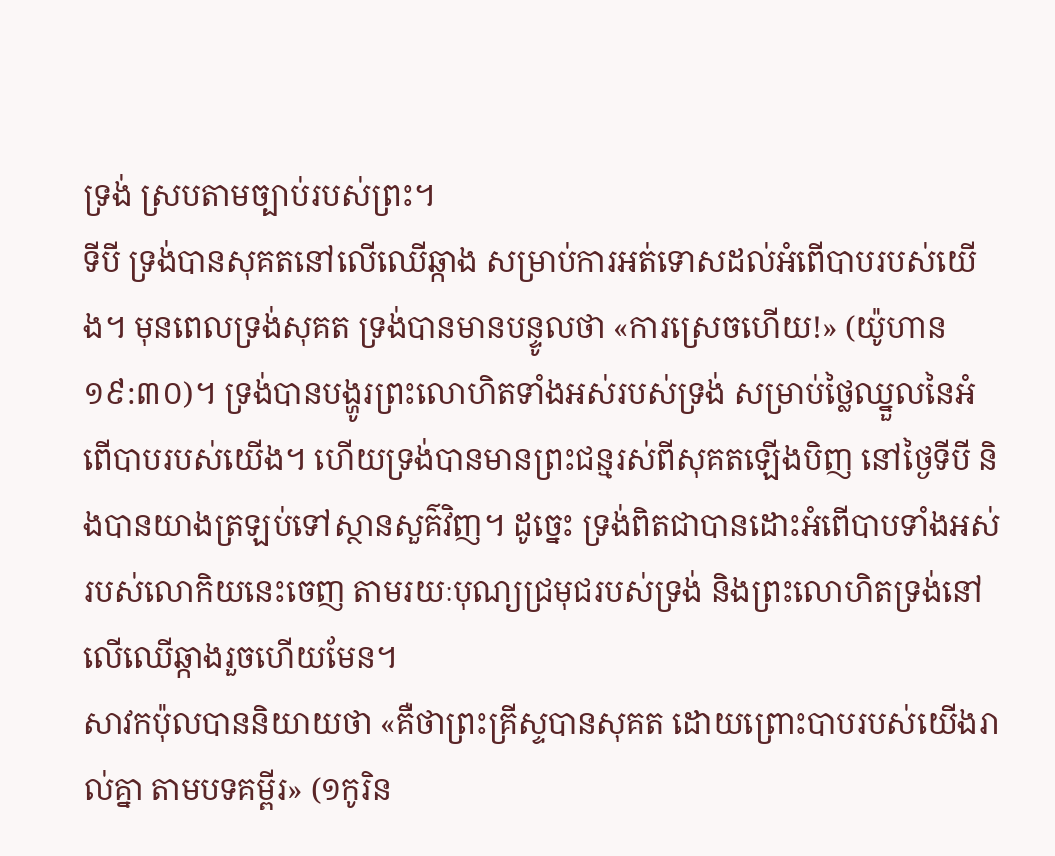ទ្រង់ ស្របតាមច្បាប់របស់ព្រះ។
ទីបី ទ្រង់បានសុគតនៅលើឈើឆ្កាង សម្រាប់ការអត់ទោសដល់អំពើបាបរបស់យើង។ មុនពេលទ្រង់សុគត ទ្រង់បានមានបន្ទូលថា «ការស្រេចហើយ!» (យ៉ូហាន ១៩:៣០)។ ទ្រង់បានបង្ហូរព្រះលោហិតទាំងអស់របស់ទ្រង់ សម្រាប់ថ្លៃឈ្នួលនៃអំពើបាបរបស់យើង។ ហើយទ្រង់បានមានព្រះជន្មរស់ពីសុគតឡើងបិញ នៅថ្ងៃទីបី និងបានយាងត្រឡប់ទៅស្ថានសួគ៌វិញ។ ដូច្នេះ ទ្រង់ពិតជាបានដោះអំពើបាបទាំងអស់របស់លោកិយនេះចេញ តាមរយៈបុណ្យជ្រមុជរបស់ទ្រង់ និងព្រះលោហិតទ្រង់នៅលើឈើឆ្កាងរួចហើយមែន។
សាវកប៉ុលបាននិយាយថា «គឺថាព្រះគ្រីស្ទបានសុគត ដោយព្រោះបាបរបស់យើងរាល់គ្នា តាមបទគម្ពីរ» (១កូរិន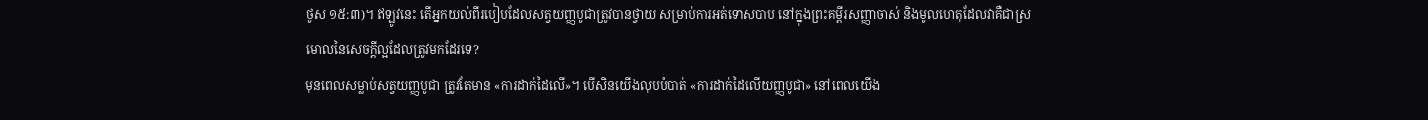ថូស ១៥:៣)។ ឥឡូវនេះ តើអ្នកយល់ពីរបៀបដែលសត្វយញ្ញបូជាត្រូវបានថ្វាយ សម្រាប់ការអត់ទោសបាប នៅក្នុងព្រះគម្ពីរសញ្ញាចាស់ និងមូលហេតុដែលវាគឺជាស្រមោលនៃសេចក្តីល្អដែលត្រូវមកដែរទេ?
មុនពេលសម្លាប់សត្វយញ្ញបូជា ត្រូវតែមាន «ការដាក់ដៃលើ»។ បើសិនយើងលុបបំបាត់ «ការដាក់ដៃលើយញ្ញបូជា» នៅពេលយើង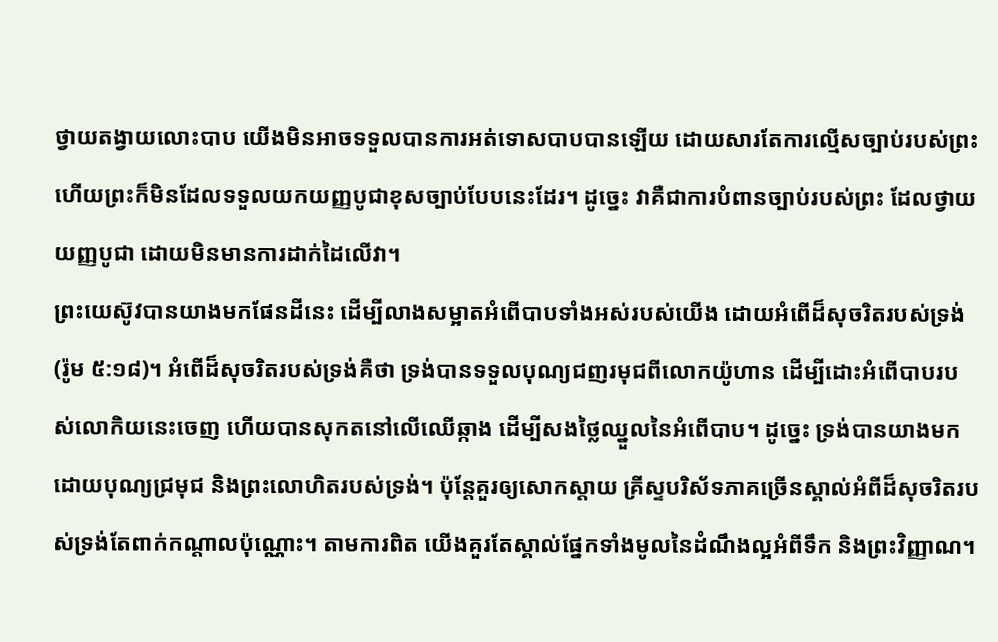ថ្វាយតង្វាយលោះបាប យើងមិនអាចទទួលបានការអត់ទោសបាបបានឡើយ ដោយសារតែការល្មើសច្បាប់របស់ព្រះ ហើយព្រះក៏មិនដែលទទួលយកយញ្ញបូជាខុសច្បាប់បែបនេះដែរ។ ដូច្នេះ វាគឺជាការបំពានច្បាប់របស់ព្រះ ដែលថ្វាយយញ្ញបូជា ដោយមិនមានការដាក់ដៃលើវា។
ព្រះយេស៊ូវបានយាងមកផែនដីនេះ ដើម្បីលាងសម្អាតអំពើបាបទាំងអស់របស់យើង ដោយអំពើដ៏សុចរិតរបស់ទ្រង់ (រ៉ូម ៥:១៨)។ អំពើដ៏សុចរិតរបស់ទ្រង់គឺថា ទ្រង់បានទទួលបុណ្យជញរមុជពីលោកយ៉ូហាន ដើម្បីដោះអំពើបាបរបស់លោកិយនេះចេញ ហើយបានសុកតនៅលើឈើឆ្កាង ដើម្បីសងថ្លៃឈ្នួលនៃអំពើបាប។ ដូច្នេះ ទ្រង់បានយាងមក ដោយបុណ្យជ្រមុជ និងព្រះលោហិតរបស់ទ្រង់។ ប៉ុន្តែគួរឲ្យសោកស្តាយ គ្រីស្ទបរិស័ទភាគច្រើនស្គាល់អំពីដ៏សុចរិតរបស់ទ្រង់តែពាក់កណ្តាលប៉ុណ្ណោះ។ តាមការពិត យើងគួរតែស្គាល់ផ្នែកទាំងមូលនៃដំណឹងល្អអំពីទឹក និងព្រះវិញ្ញាណ។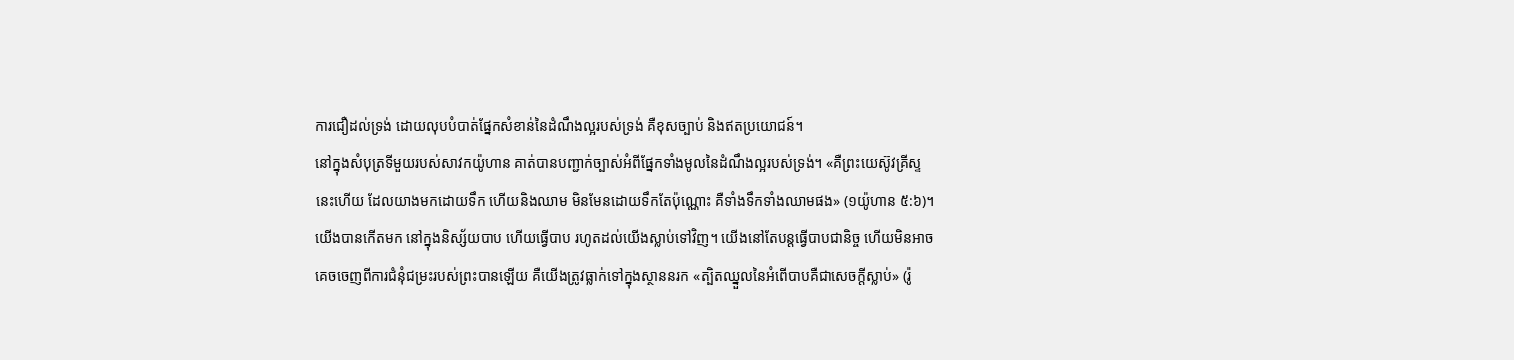ការជឿដល់ទ្រង់ ដោយលុបបំបាត់ផ្នែកសំខាន់នៃដំណឹងល្អរបស់ទ្រង់ គឺខុសច្បាប់ និងឥតប្រយោជន៍។
នៅក្នុងសំបុត្រទីមួយរបស់សាវកយ៉ូហាន គាត់បានបញ្ជាក់ច្បាស់អំពីផ្នែកទាំងមូលនៃដំណឹងល្អរបស់ទ្រង់។ «គឺព្រះយេស៊ូវគ្រីស្ទនេះហើយ ដែលយាងមកដោយទឹក ហើយនិងឈាម មិនមែនដោយទឹកតែប៉ុណ្ណោះ គឺទាំងទឹកទាំងឈាមផង» (១យ៉ូហាន ៥:៦)។
យើងបានកើតមក នៅក្នុងនិស្ស័យបាប ហើយធ្វើបាប រហូតដល់យើងស្លាប់ទៅវិញ។ យើងនៅតែបន្តធ្វើបាបជានិច្ច ហើយមិនអាចគេចចេញពីការជំនុំជម្រះរបស់ព្រះបានឡើយ គឺយើងត្រូវធ្លាក់ទៅក្នុងស្ថាននរក «ត្បិតឈ្នួលនៃអំពើបាបគឺជាសេចក្តីស្លាប់» (រ៉ូ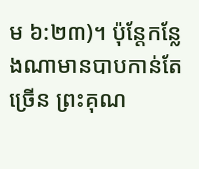ម ៦:២៣)។ ប៉ុន្តែកន្លែងណាមានបាបកាន់តែច្រើន ព្រះគុណ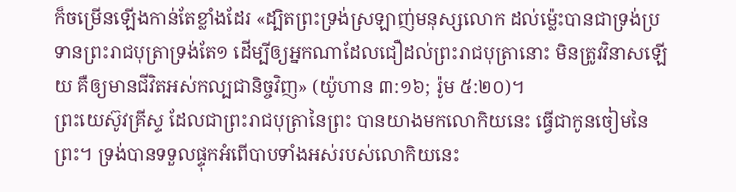ក៏ចម្រើនឡើងកាន់តែខ្លាំងដែរ «ដ្បិតព្រះទ្រង់ស្រឡាញ់មនុស្សលោក ដល់ម៉្លេះបានជាទ្រង់ប្រទានព្រះរាជបុត្រាទ្រង់តែ១ ដើម្បីឲ្យអ្នកណាដែលជឿដល់ព្រះរាជបុត្រានោះ មិនត្រូវវិនាសឡើយ គឺឲ្យមានជីវិតអស់កល្បជានិច្ចវិញ» (យ៉ូហាន ៣:១៦; រ៉ូម ៥:២០)។
ព្រះយេស៊ូវគ្រីស្ទ ដែលជាព្រះរាជបុត្រានៃព្រះ បានយាងមកលោកិយនេះ ធ្វើជាកូនចៀមនៃព្រះ។ ទ្រង់បានទទួលផ្ទុកអំពើបាបទាំងអស់របស់លោកិយនេះ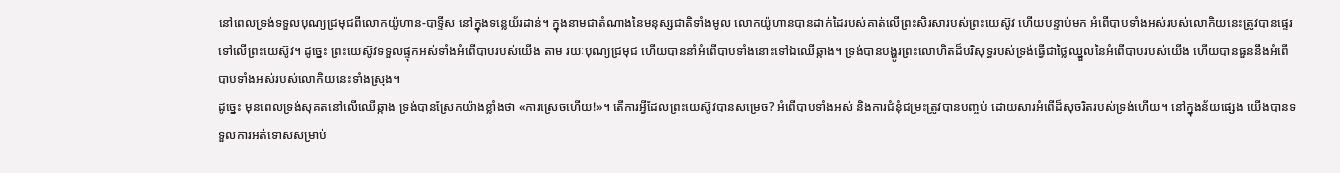នៅពេលទ្រង់ទទួលបុណ្យជ្រមុជពីលោកយ៉ូហាន-បាទ្ទីស នៅក្នុងទន្លេយ័រដាន់។ ក្នុងនាមជាតំណាងនៃមនុស្សជាតិទាំងមូល លោកយ៉ូហានបានដាក់ដៃរបស់គាត់លើព្រះសិរសារបស់ព្រះយេស៊ូវ ហើយបន្ទាប់មក អំពើបាបទាំងអស់របស់លោកិយនេះត្រូវបានផ្ទេរទៅលើព្រះយេស៊ូវ។ ដូច្នេះ ព្រះយេស៊ូវទទួលផ្ទុកអស់ទាំងអំពើបាបរបស់យើង តាម រយៈបុណ្យជ្រមុជ ហើយបាននាំអំពើបាបទាំងនោះទៅឯឈើឆ្កាង។ ទ្រង់បានបង្ហូរព្រះលោហិតដ៏បរិសុទ្ធរបស់ទ្រង់ធ្វើជាថ្លៃឈ្នួលនៃអំពើបាបរបស់យើង ហើយបានធួននឹងអំពើបាបទាំងអស់របស់លោកិយនេះទាំងស្រុង។
ដូច្នេះ មុនពេលទ្រង់សុគតនៅលើឈើឆ្កាង ទ្រង់បានស្រែកយ៉ាងខ្លាំងថា «ការស្រេចហើយ!»។ តើការអ្វីដែលព្រះយេស៊ូវបានសម្រេច? អំពើបាបទាំងអស់ និងការជំនុំជម្រះត្រូវបានបញ្ចប់ ដោយសារអំពើដ៏សុចរិតរបស់ទ្រង់ហើយ។ នៅក្នុងន័យផ្សេង យើងបានទទួលការអត់ទោសសម្រាប់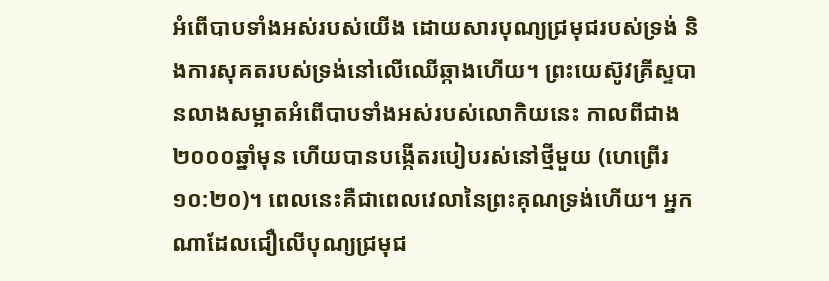អំពើបាបទាំងអស់របស់យើង ដោយសារបុណ្យជ្រមុជរបស់ទ្រង់ និងការសុគតរបស់ទ្រង់នៅលើឈើឆ្កាងហើយ។ ព្រះយេស៊ូវគ្រីស្ទបានលាងសម្អាតអំពើបាបទាំងអស់របស់លោកិយនេះ កាលពីជាង២០០០ឆ្នាំមុន ហើយបានបង្កើតរបៀបរស់នៅថ្មីមួយ (ហេព្រើរ ១០:២០)។ ពេលនេះគឺជាពេលវេលានៃព្រះគុណទ្រង់ហើយ។ អ្នកណាដែលជឿលើបុណ្យជ្រមុជ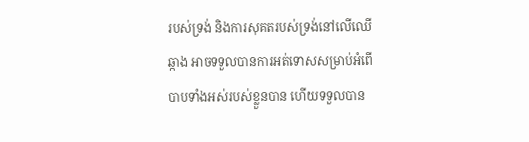របស់ទ្រង់ និងការសុគតរបស់ទ្រង់នៅលើឈើឆ្កាង អាចទទួលបានការអត់ទោសសម្រាប់អំពើបាបទាំងអស់របស់ខ្លួនបាន ហើយទទួលបាន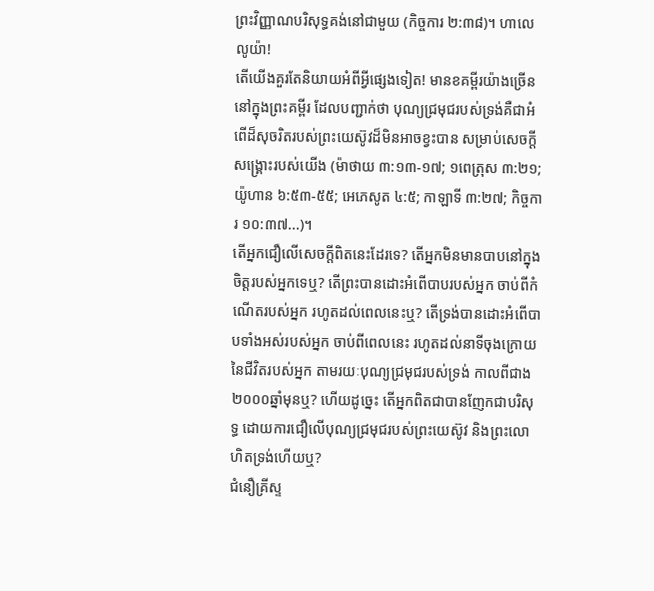ព្រះវិញ្ញាណបរិសុទ្ធគង់នៅជាមួយ (កិច្ចការ ២:៣៨)។ ហាលេលូយ៉ា!
តើយើងគួរតែនិយាយអំពីអ្វីផ្សេងទៀត! មានខគម្ពីរយ៉ាងច្រើននៅក្នុងព្រះគម្ពីរ ដែលបញ្ជាក់ថា បុណ្យជ្រមុជរបស់ទ្រង់គឺជាអំពើដ៏សុចរិតរបស់ព្រះយេស៊ូវដ៏មិនអាចខ្វះបាន សម្រាប់សេចក្តីសង្រ្គោះរបស់យើង (ម៉ាថាយ ៣:១៣-១៧; ១ពេត្រុស ៣:២១; យ៉ូហាន ៦:៥៣-៥៥; អេភេសូត ៤:៥; កាឡាទី ៣:២៧; កិច្ចការ ១០:៣៧...)។
តើអ្នកជឿលើសេចក្តីពិតនេះដែរទេ? តើអ្នកមិនមានបាបនៅក្នុងចិត្តរបស់អ្នកទេឬ? តើព្រះបានដោះអំពើបាបរបស់អ្នក ចាប់ពីកំណើតរបស់អ្នក រហូតដល់ពេលនេះឬ? តើទ្រង់បានដោះអំពើបាបទាំងអស់របស់អ្នក ចាប់ពីពេលនេះ រហូតដល់នាទីចុងក្រោយនៃជីវិតរបស់អ្នក តាមរយៈបុណ្យជ្រមុជរបស់ទ្រង់ កាលពីជាង២០០០ឆ្នាំមុនឬ? ហើយដូច្នេះ តើអ្នកពិតជាបានញែកជាបរិសុទ្ធ ដោយការជឿលើបុណ្យជ្រមុជរបស់ព្រះយេស៊ូវ និងព្រះលោហិតទ្រង់ហើយឬ?
ជំនឿគ្រីស្ទ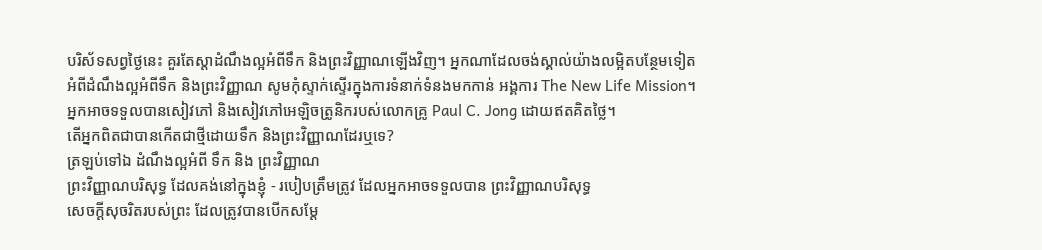បរិស័ទសព្វថ្ងៃនេះ គួរតែស្តាដំណឹងល្អអំពីទឹក និងព្រះវិញ្ញាណឡើងវិញ។ អ្នកណាដែលចង់ស្គាល់យ៉ាងលម្អិតបន្ថែមទៀតអំពីដំណឹងល្អអំពីទឹក និងព្រះវិញ្ញាណ សូមកុំស្ទាក់ស្ទើរក្នុងការទំនាក់ទំនងមកកាន់ អង្គការ The New Life Mission។ អ្នកអាចទទួលបានសៀវភៅ និងសៀវភៅអេឡិចត្រូនិករបស់លោកគ្រូ Paul C. Jong ដោយឥតគិតថ្លៃ។
តើអ្នកពិតជាបានកើតជាថ្មីដោយទឹក និងព្រះវិញ្ញាណដែរឬទេ?
ត្រឡប់ទៅឯ ដំណឹងល្អអំពី ទឹក និង ព្រះវិញ្ញាណ
ព្រះវិញ្ញាណបរិសុទ្ធ ដែលគង់នៅក្នុងខ្ញុំ - របៀបត្រឹមត្រូវ ដែលអ្នកអាចទទួលបាន ព្រះវិញ្ញាណបរិសុទ្ធ
សេចក្តីសុចរិតរបស់ព្រះ ដែលត្រូវបានបើកសម្តែ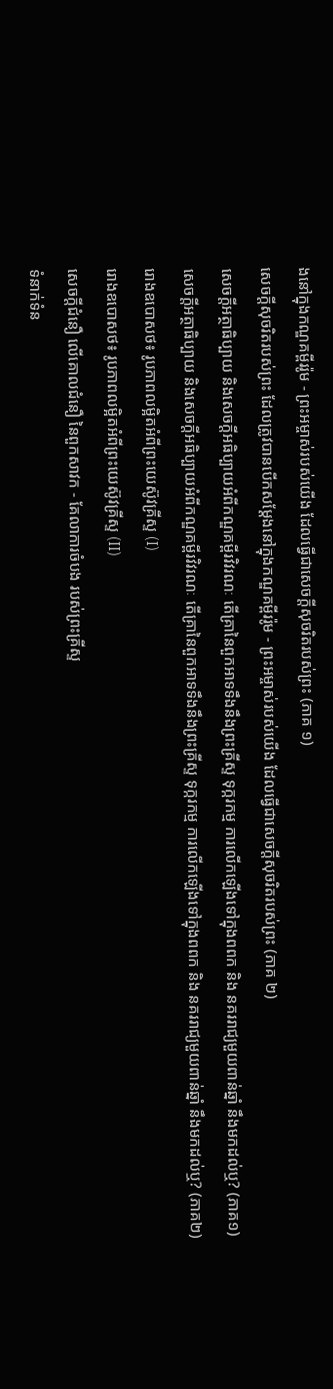ងនៅក្នុងកណ្ឌគម្ពីររ៉ូម - ព្រះអម្ចាស់របស់យើង ដែលធ្វើជាសេចក្តីសុចរិតរបស់ព្រះ (ភាគ ១)
សេចក្តីសុចរិតរបស់ព្រះ ដែលត្រូវបានបើកសម្តែងនៅក្នុងកណ្ឌគម្ពីររ៉ូម - ព្រះអម្ចាស់របស់យើង ដែលធ្វើជាសេចក្តីសុចរិតរបស់ព្រះ (ភាគ ២)
សេចក្តីអត្ថាធិប្បាយ និងសេចក្តីអធិប្បាយអំពីកណ្ឌគម្ពីរវិវរណៈ តើគ្រានៃពួកអាទទឹងនឹងព្រះគ្រីស្ទ ទុក្ករកម្ម ការលើកឡើងទៅក្នុងពពក និង នគររាជ្យមួយពាន់ឆ្នាំ នឹងមកដល់ឬ? (ភាគ១)
សេចក្តីអត្ថាធិប្បាយ និងសេចក្តីអធិប្បាយអំពីកណ្ឌគម្ពីរវិវរណៈ តើគ្រានៃពួកអាទទឹងនឹងព្រះគ្រីស្ទ ទុក្ករកម្ម ការលើកឡើងទៅក្នុងពពក និង នគររាជ្យមួយពាន់ឆ្នាំ នឹងមកដល់ឬ? (ភាគ២)
រោងឧបោសថ៖ រូបភាពលម្អិតអំពីព្រះយេស៊ូវគ្រីស្ទ (I)
រោងឧបោសថ៖ រូបភាពលម្អិតអំពីព្រះយេស៊ូវគ្រីស្ទ (II)
សេចក្តីជំនឿ លើគោលជំនឿ នៃពួកសាវក - គែលាការចំបង របស់ព្រះគ្រីស្ទ
ទំនាក់ទំន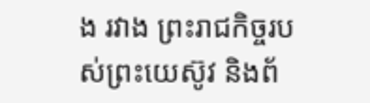ង រវាង ព្រះរាជកិច្ចរបស់ព្រះយេស៊ូវ និងព័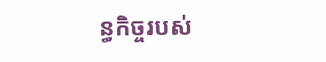ន្ធកិច្ចរបស់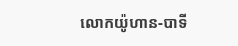លោកយ៉ូហាន-បាទី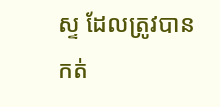ស្ទ ដែលត្រូវបានកត់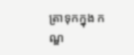ត្រាទុកក្នុង កណ្ឌ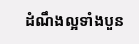ដំណឹងល្អទាំងបួន